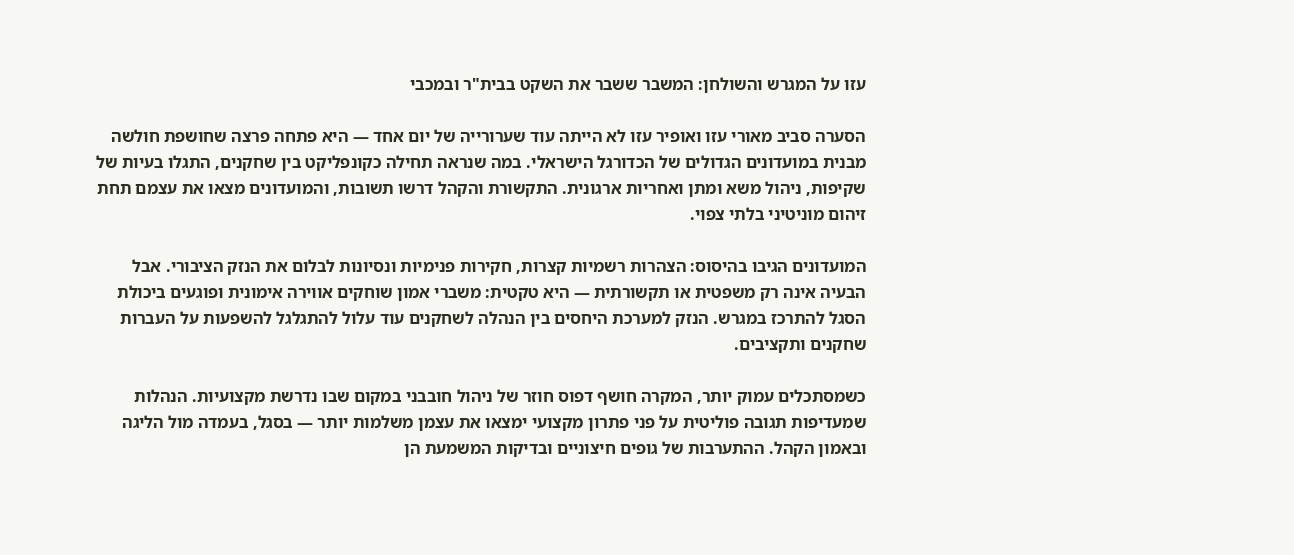עזו על המגרש והשולחן: המשבר ששבר את השקט בבית"ר ובמכבי

הסערה סביב מאורי עזו ואופיר עזו לא הייתה עוד שערורייה של יום אחד — היא פתחה פרצה שחושפת חולשה מבנית במועדונים הגדולים של הכדורגל הישראלי. במה שנראה תחילה כקונפליקט בין שחקנים, התגלו בעיות של שקיפות, ניהול משא ומתן ואחריות ארגונית. התקשורת והקהל דרשו תשובות, והמועדונים מצאו את עצמם תחת זיהום מוניטיני בלתי צפוי.

המועדונים הגיבו בהיסוס: הצהרות רשמיות קצרות, חקירות פנימיות ונסיונות לבלום את הנזק הציבורי. אבל הבעיה אינה רק משפטית או תקשורתית — היא טקטית: משברי אמון שוחקים אווירה אימונית ופוגעים ביכולת הסגל להתרכז במגרש. הנזק למערכת היחסים בין הנהלה לשחקנים עוד עלול להתגלגל להשפעות על העברות שחקנים ותקציבים.

כשמסתכלים עמוק יותר, המקרה חושף דפוס חוזר של ניהול חובבני במקום שבו נדרשת מקצועיות. הנהלות שמעדיפות תגובה פוליטית על פני פתרון מקצועי ימצאו את עצמן משלמות יותר — בסגל, בעמדה מול הליגה ובאמון הקהל. ההתערבות של גופים חיצוניים ובדיקות המשמעת הן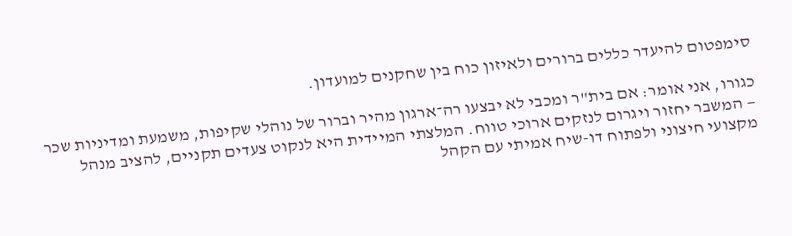סימפטום להיעדר כללים ברורים ולאיזון כוח בין שחקנים למועדון.

כגורו, אני אומר: אם בית"ר ומכבי לא יבצעו רה־ארגון מהיר וברור של נוהלי שקיפות, משמעת ומדיניות שכר — המשבר יחזור ויגרום לנזקים ארוכי טווח. המלצתי המיידית היא לנקוט צעדים תקניים, להציב מנהל מקצועי חיצוני ולפתוח דו-שיח אמיתי עם הקהל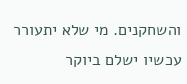והשחקנים. מי שלא יתעורר עכשיו ישלם ביוקר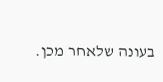בעונה שלאחר מכן.